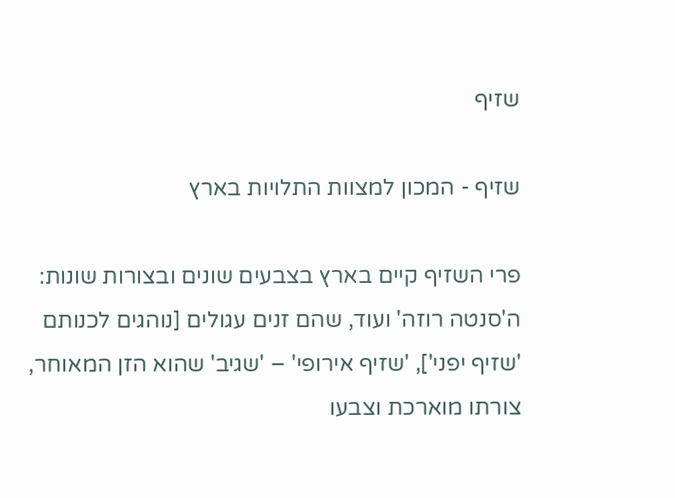שזיף

שזיף - המכון למצוות התלויות בארץ

פרי השזיף קיים בארץ בצבעים שונים ובצורות שונות: ה'סנטה רוזה' ועוד, שהם זנים עגולים [נוהגים לכנותם 'שזיף יפני'], 'שזיף אירופי' – 'שגיב' שהוא הזן המאוחר, צורתו מוארכת וצבעו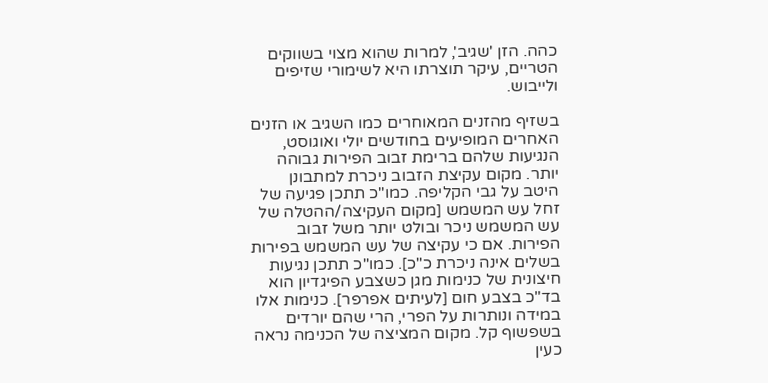כהה. הזן 'שגיב', למרות שהוא מצוי בשווקים הטריים, עיקר תוצרתו היא לשימורי שזיפים ולייבוש.

בשזיף מהזנים המאוחרים כמו השגיב או הזנים האחרים המופיעים בחודשים יולי ואוגוסט, הנגיעות שלהם ברימת זבוב הפירות גבוהה יותר. מקום עקיצת הזבוב ניכרת למתבונן היטב על גבי הקליפה. כמו"כ תתכן פגיעה של זחל עש המשמש [מקום העקיצה/ההטלה של עש המשמש ניכר ובולט יותר משל זבוב הפירות. אם כי עקיצה של עש המשמש בפירות בשלים אינה ניכרת כ"כ]. כמו"כ תתכן נגיעות חיצונית של כנימות מגן כשצבע הפיגדיון הוא בד"כ בצבע חום [לעיתים אפרפר]. כנימות אלו במידה ונותרות על הפרי, הרי שהם יורדים בשפשוף קל. מקום המציצה של הכנימה נראה כעין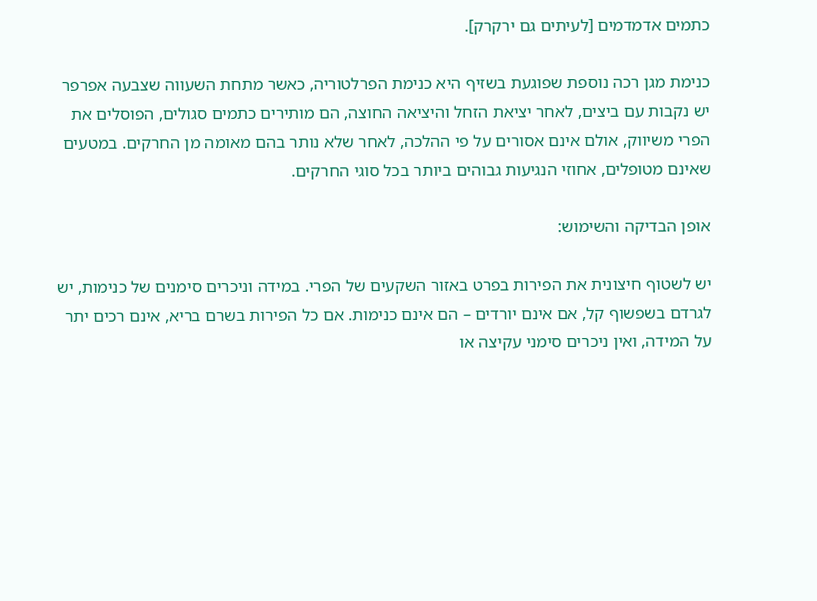כתמים אדמדמים [לעיתים גם ירקרק].

כנימת מגן רכה נוספת שפוגעת בשזיף היא כנימת הפרלטוריה, כאשר מתחת השעווה שצבעה אפרפר יש נקבות עם ביצים, לאחר יציאת הזחל והיציאה החוצה, הם מותירים כתמים סגולים, הפוסלים את הפרי משיווק, אולם אינם אסורים על פי ההלכה, לאחר שלא נותר בהם מאומה מן החרקים. במטעים שאינם מטופלים, אחוזי הנגיעות גבוהים ביותר בכל סוגי החרקים.

אופן הבדיקה והשימוש:

יש לשטוף חיצונית את הפירות בפרט באזור השקעים של הפרי. במידה וניכרים סימנים של כנימות, יש לגרדם בשפשוף קל, אם אינם יורדים – הם אינם כנימות. אם כל הפירות בשרם בריא, אינם רכים יתר על המידה, ואין ניכרים סימני עקיצה או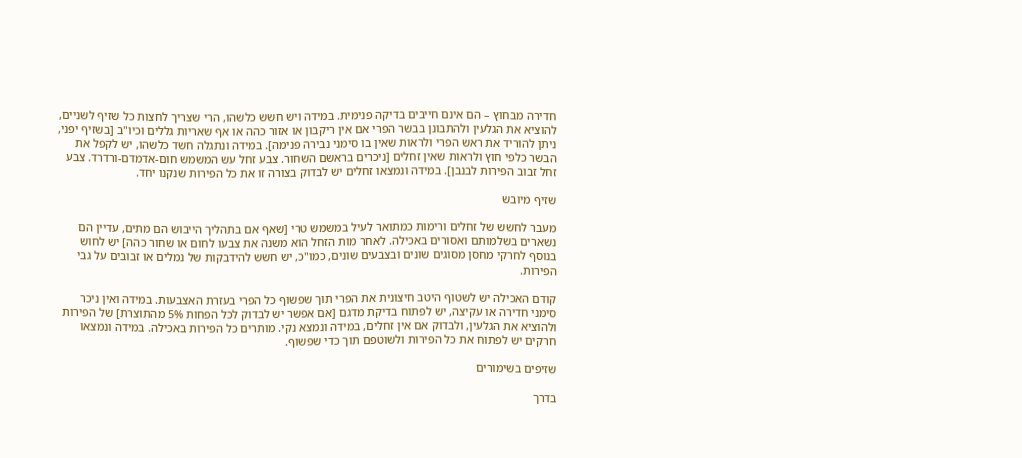חדירה מבחוץ – הם אינם חייבים בדיקה פנימית. במידה ויש חשש כלשהו, הרי שצריך לחצות כל שזיף לשניים, להוציא את הגלעין ולהתבונן בבשר הפרי אם אין ריקבון או אזור כהה או אף שאריות גללים וכיו"ב [בשזיף יפני, ניתן להוריד את ראש הפרי ולראות שאין בו סימני נבירה פנימה]. במידה ונתגלה חשד כלשהו, יש לקפל את הבשר כלפי חוץ ולראות שאין זחלים [ניכרים בראשם השחור. צבע זחל עש המשמש חום-אדמדם-ורדרד. צבע זחל זבוב הפירות לבנבן]. במידה ונמצאו זחלים יש לבדוק בצורה זו את כל הפירות שנקנו יחד.

שזיף מיובש

מעבר לחשש של זחלים ורימות כמתואר לעיל במשמש טרי [שאף אם בתהליך הייבוש הם מתים, עדיין הם נשארים בשלמותם ואסורים באכילה. לאחר מות הזחל הוא משנה את צבעו לחום או שחור כהה] יש לחוש בנוסף לחרקי מחסן מסוגים שונים ובצבעים שונים, כמו"כ, יש חשש להידבקות של נמלים או זבובים על גבי הפירות.

קודם האכילה יש לשטוף היטב חיצונית את הפרי תוך שפשוף כל הפרי בעזרת האצבעות. במידה ואין ניכר סימני חדירה או עקיצה, יש לפתוח בדיקת מדגם [אם אפשר יש לבדוק לכל הפחות 5% מהתוצרת] של הפירות ולהוציא את הגלעין, ולבדוק אם אין זחלים, במידה ונמצא נקי. מותרים כל הפירות באכילה. במידה ונמצאו חרקים יש לפתוח את כל הפירות ולשוטפם תוך כדי שפשוף.

שזיפים בשימורים

בדרך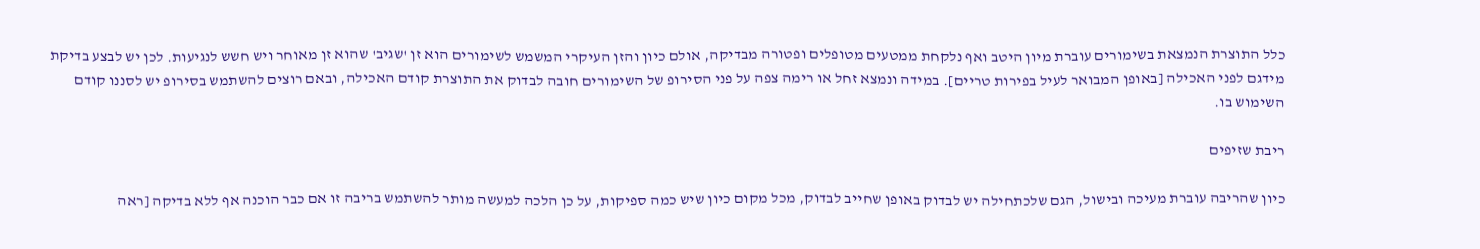כלל התוצרת הנמצאת בשימורים עוברת מיון היטב ואף נלקחת ממטעים מטופלים ופטורה מבדיקה, אולם כיון והזן העיקרי המשמש לשימורים הוא זן 'שגיב' שהוא זן מאוחר ויש חשש לנגיעות. לכן יש לבצע בדיקת מידגם לפני האכילה [באופן המבואר לעיל בפירות טריים]. במידה ונמצא זחל או רימה צפה על פני הסירופ של השימורים חובה לבדוק את התוצרת קודם האכילה, ובאם רוצים להשתמש בסירופ יש לסננו קודם השימוש בו.

ריבת שזיפים

כיון שהריבה עוברת מעיכה ובישול, הגם שלכתחילה יש לבדוק באופן שחייב לבדוק, מכל מקום כיון שיש כמה ספיקות, על כן הלכה למעשה מותר להשתמש בריבה זו אם כבר הוכנה אף ללא בדיקה [ראה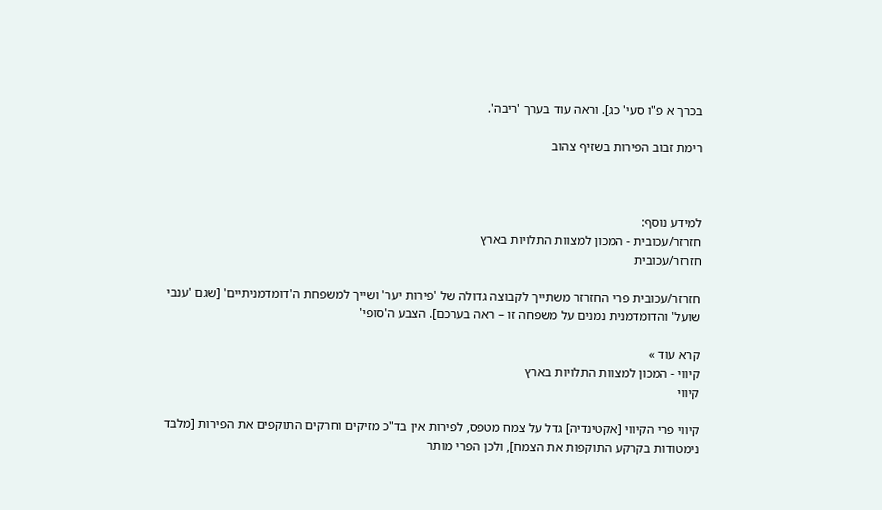בכרך א פ"ו סעי' כג]. וראה עוד בערך 'ריבה'.

רימת זבוב הפירות בשזיף צהוב



למידע נוסף:
חזרזר/עכובית - המכון למצוות התלויות בארץ
חזרזר/עכובית

חזרזר/עכובית פרי החזרזר משתייך לקבוצה גדולה של 'פירות יער' ושייך למשפחת ה'דומדמניתיים' [שגם 'ענבי שועל' והדומדמנית נמנים על משפחה זו – ראה בערכם]. הצבע ה'סופי'

קרא עוד »
קיווי - המכון למצוות התלויות בארץ
קיווי

קיווי פרי הקיווי [אקטינדיה] גדל על צמח מטפס, לפירות אין בד"כ מזיקים וחרקים התוקפים את הפירות [מלבד נימטודות בקרקע התוקפות את הצמח], ולכן הפרי מותר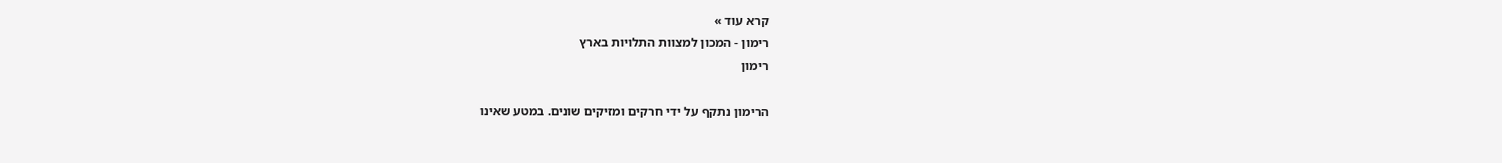קרא עוד »
רימון - המכון למצוות התלויות בארץ
רימון

הרימון נתקף על ידי חרקים ומזיקים שונים. במטע שאינו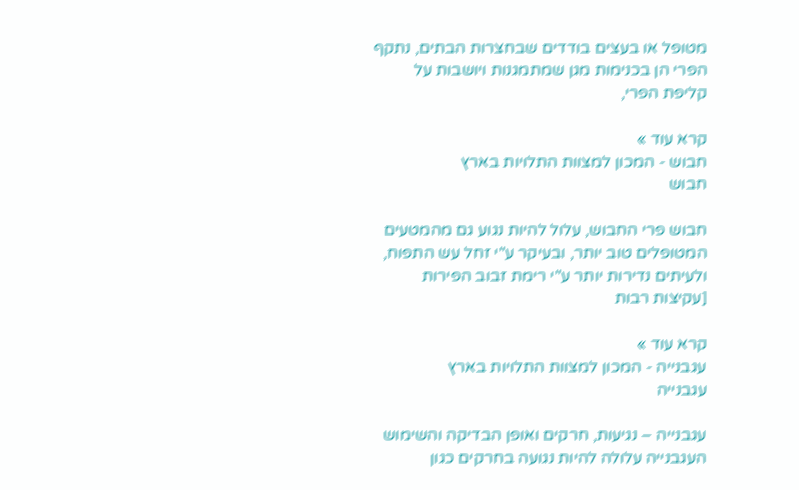מטופל או בעצים בודדים שבחצרות הבתים, נתקף הפרי הן בכנימות מגן שמתמגנות ויושבות על קליפת הפרי,

קרא עוד »
חבוש - המכון למצוות התלויות בארץ
חבוש

חבוש פרי החבוש, עלול להיות נגוע גם מהמטעים המטופלים טוב יותר, ובעיקר ע"י זחל עש התפוח, ולעיתים נדירות יותר ע"י רימת זבוב הפירות [עקיצות רבות

קרא עוד »
עגבנייה - המכון למצוות התלויות בארץ
עגבנייה

עגבנייה – נגיעות, חרקים ואופן הבדיקה והשימוש העגבנייה עלולה להיות נגועה בחרקים כגון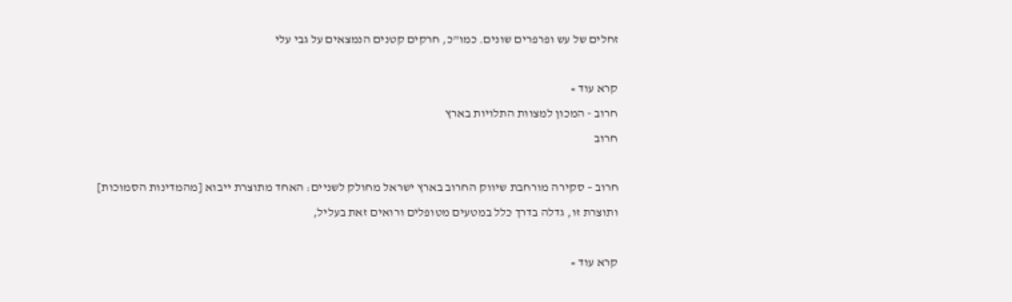זחלים של עש ופרפרים שונים. כמו"כ, חרקים קטנים הנמצאים על גבי עלי

קרא עוד »
חרוב - המכון למצוות התלויות בארץ
חרוב

חרוב – סקירה מורחבת שיווק החרוב בארץ ישראל מחולק לשניים: האחד מתוצרת ייבוא [מהמדינות הסמוכות] ותוצרת זו, גדלה בדרך כלל במטעים מטופלים ורואים זאת בעליל,

קרא עוד »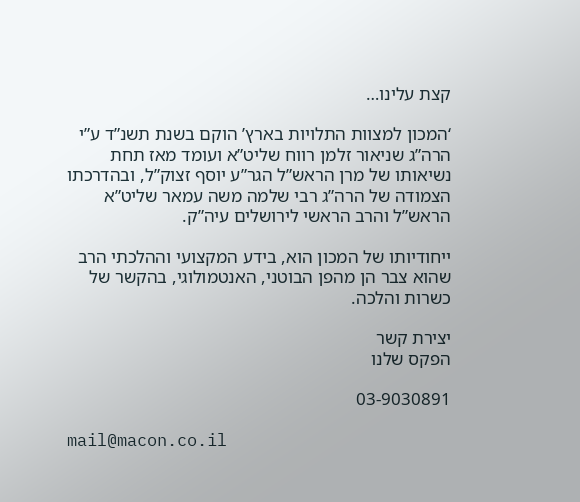קצת עלינו…

‘המכון למצוות התלויות בארץ’ הוקם בשנת תשנ”ד ע”י הרה”ג שניאור זלמן רווח שליט”א ועומד מאז תחת נשיאותו של מרן הראש”ל הגר”ע יוסף זצוק”ל, ובהדרכתו הצמודה של הרה”ג רבי שלמה משה עמאר שליט”א הראש”ל והרב הראשי לירושלים עיה”ק.

ייחודיותו של המכון הוא, בידע המקצועי וההלכתי הרב שהוא צבר הן מהפן הבוטני, האנטמולוגי, בהקשר של כשרות והלכה.

יצירת קשר
הפקס שלנו

03-9030891

mail@macon.co.il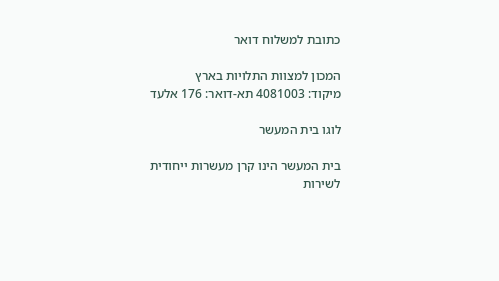כתובת למשלוח דואר

המכון למצוות התלויות בארץ
מיקוד: 4081003 תא-דואר: 176 אלעד

לוגו בית המעשר

בית המעשר הינו קרן מעשרות ייחודית לשירות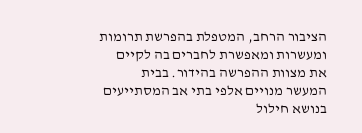הציבור הרחב, המטפלת בהפרשת תרומות ומעשרות ומאפשרת לחברים בה לקיים את מצוות ההפרשה בהידור. בבית המעשר מנויים אלפי בתי אב המסתייעים בנושא חילול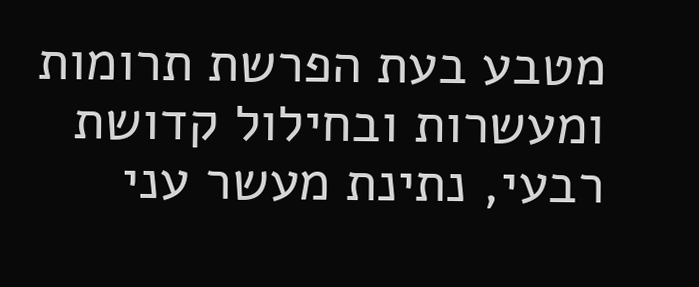מטבע בעת הפרשת תרומות ומעשרות ובחילול קדושת רבעי, נתינת מעשר עני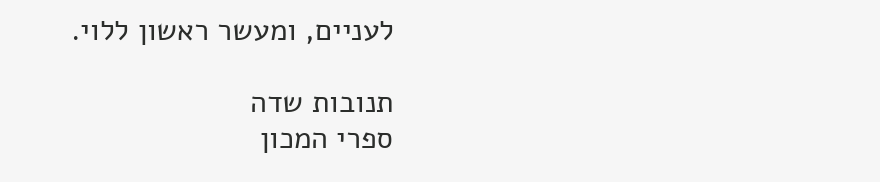לעניים, ומעשר ראשון ללוי.

תנובות שדה
ספרי המכון